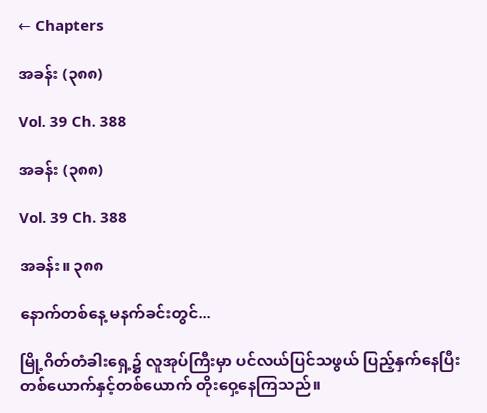← Chapters

အခန်း (၃၈၈)

Vol. 39 Ch. 388

အခန်း (၃၈၈)

Vol. 39 Ch. 388

အခန်း။ ၃၈၈

နောက်တစ်နေ့ မနက်ခင်းတွင်...

မြို့ဂိတ်တံခါးရှေ့၌ လူအုပ်ကြီးမှာ ပင်လယ်ပြင်သဖွယ် ပြည့်နှက်နေပြီး တစ်ယောက်နှင့်တစ်ယောက် တိုးဝှေ့နေကြသည်။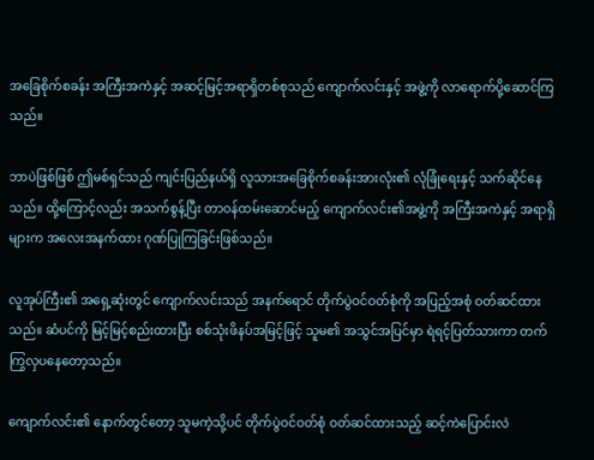အခြေစိုက်စခန်း အကြီးအကဲနှင့် အဆင့်မြင့်အရာရှိတစ်စုသည် ကျောက်လင်းနှင့် အဖွဲ့ကို လာရောက်ပို့ဆောင်ကြသည်။

ဘာပဲဖြစ်ဖြစ် ဤမစ်ရှင်သည် ကျင်းပြည်နယ်ရှိ လူသားအခြေစိုက်စခန်းအားလုံး၏ လုံခြုံရေးနှင့် သက်ဆိုင်နေသည်။ ထို့ကြောင့်လည်း အသက်စွန့်ပြီး တာဝန်ထမ်းဆောင်မည့် ကျောက်လင်း၏အဖွဲ့ကို အကြီးအကဲနှင့် အရာရှိများက အလေးအနက်ထား ဂုဏ်ပြုကြခြင်းဖြစ်သည်။

လူအုပ်ကြီး၏ အရှေ့ဆုံးတွင် ကျောက်လင်းသည် အနက်ရောင် တိုက်ပွဲဝင်ဝတ်စုံကို အပြည့်အစုံ ဝတ်ဆင်ထားသည်။ ဆံပင်ကို မြင့်မြင့်စည်းထားပြီး စစ်သုံးဖိနပ်အမြင့်ဖြင့် သူမ၏ အသွင်အပြင်မှာ ရဲရင့်ပြတ်သားကာ တက်ကြွလှပနေတော့သည်။

ကျောက်လင်း၏ နောက်တွင်တော့ သူမကဲ့သို့ပင် တိုက်ပွဲဝင်ဝတ်စုံ ဝတ်ဆင်ထားသည့် ဆင့်ကဲပြောင်းလဲ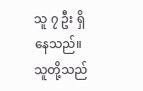သူ ၇ ဦး ရှိနေသည်။ သူတို့သည်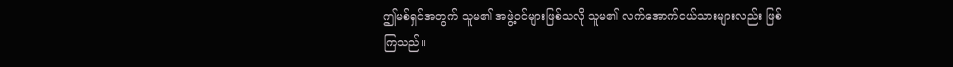ဤမစ်ရှင်အတွက် သူမ၏ အဖွဲ့ဝင်များဖြစ်သလို သူမ၏ လက်အောက်ငယ်သားများလည်း ဖြစ်ကြသည်။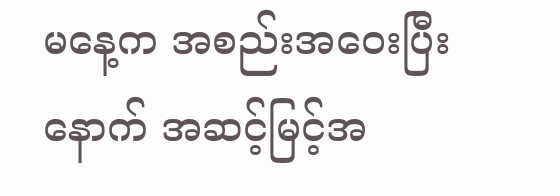မနေ့က အစည်းအဝေးပြီးနောက် အဆင့်မြင့်အ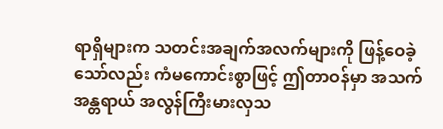ရာရှိများက သတင်းအချက်အလက်များကို ဖြန့်ဝေခဲ့သော်လည်း ကံမကောင်းစွာဖြင့် ဤတာဝန်မှာ အသက်အန္တရာယ် အလွန်ကြီးမားလှသ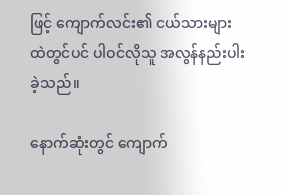ဖြင့် ကျောက်လင်း၏ ငယ်သားများထဲတွင်ပင် ပါဝင်လိုသူ အလွန်နည်းပါးခဲ့သည်။

နောက်ဆုံးတွင် ကျောက်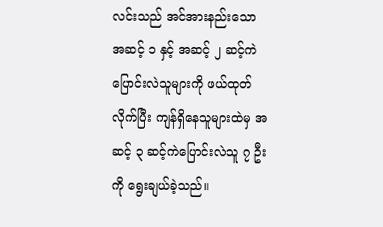လင်းသည် အင်အားနည်းသော အဆင့် ၁ နှင့် အဆင့် ၂ ဆင့်ကဲပြောင်းလဲသူများကို ဖယ်ထုတ်လိုက်ပြီး ကျန်ရှိနေသူများထဲမှ အဆင့် ၃ ဆင့်ကဲပြောင်းလဲသူ ၇ ဦးကို ရွေးချယ်ခဲ့သည်။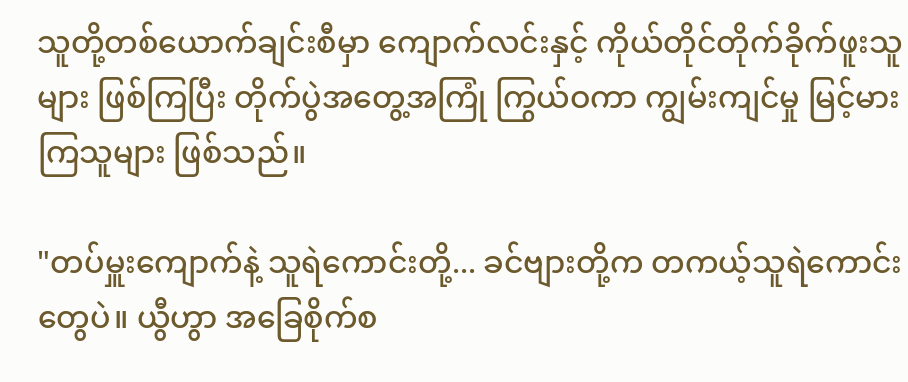သူတို့တစ်ယောက်ချင်းစီမှာ ကျောက်လင်းနှင့် ကိုယ်တိုင်တိုက်ခိုက်ဖူးသူများ ဖြစ်ကြပြီး တိုက်ပွဲအတွေ့အကြုံ ကြွယ်ဝကာ ကျွမ်းကျင်မှု မြင့်မားကြသူများ ဖြစ်သည်။

"တပ်မှူးကျောက်နဲ့ သူရဲကောင်းတို့... ခင်ဗျားတို့က တကယ့်သူရဲကောင်းတွေပဲ။ ယွီဟွာ အခြေစိုက်စ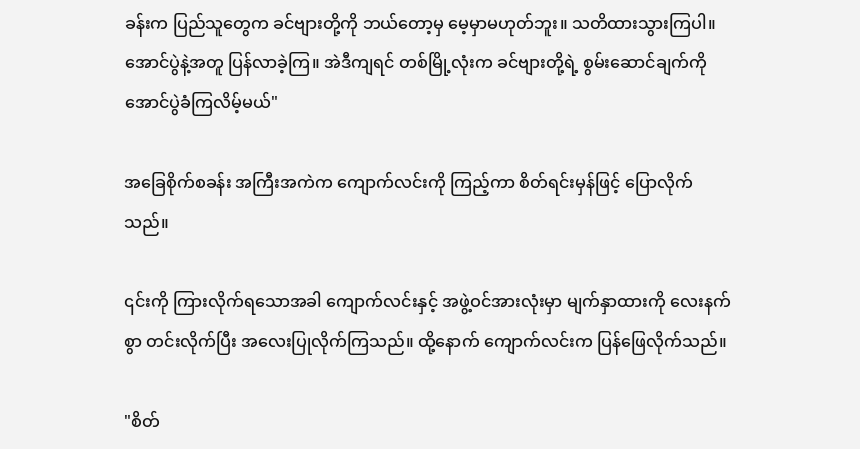ခန်းက ပြည်သူတွေက ခင်ဗျားတို့ကို ဘယ်တော့မှ မေ့မှာမဟုတ်ဘူး။ သတိထားသွားကြပါ။ အောင်ပွဲနဲ့အတူ ပြန်လာခဲ့ကြ။ အဲဒီကျရင် တစ်မြို့လုံးက ခင်ဗျားတို့ရဲ့ စွမ်းဆောင်ချက်ကို အောင်ပွဲခံကြလိမ့်မယ်"

အခြေစိုက်စခန်း အကြီးအကဲက ကျောက်လင်းကို ကြည့်ကာ စိတ်ရင်းမှန်ဖြင့် ပြောလိုက်သည်။

၎င်းကို ကြားလိုက်ရသောအခါ ကျောက်လင်းနှင့် အဖွဲ့ဝင်အားလုံးမှာ မျက်နှာထားကို လေးနက်စွာ တင်းလိုက်ပြီး အလေးပြုလိုက်ကြသည်။ ထို့နောက် ကျောက်လင်းက ပြန်ဖြေလိုက်သည်။

"စိတ်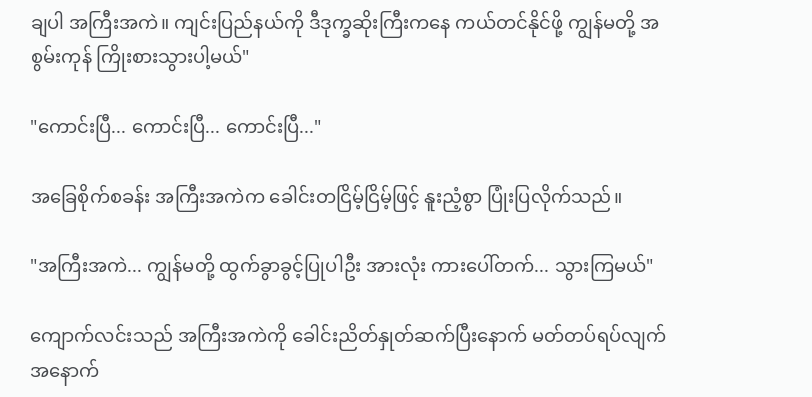ချပါ အကြီးအကဲ။ ကျင်းပြည်နယ်ကို ဒီဒုက္ခဆိုးကြီးကနေ ကယ်တင်နိုင်ဖို့ ကျွန်မတို့ အစွမ်းကုန် ကြိုးစားသွားပါ့မယ်"

"ကောင်းပြီ... ကောင်းပြီ... ကောင်းပြီ..."

အခြေစိုက်စခန်း အကြီးအကဲက ခေါင်းတငြိမ့်ငြိမ့်ဖြင့် နူးညံ့စွာ ပြုံးပြလိုက်သည်။

"အကြီးအကဲ... ကျွန်မတို့ ထွက်ခွာခွင့်ပြုပါဦး အားလုံး ကားပေါ်တက်... သွားကြမယ်"

ကျောက်လင်းသည် အကြီးအကဲကို ခေါင်းညိတ်နှုတ်ဆက်ပြီးနောက် မတ်တပ်ရပ်လျက် အနောက်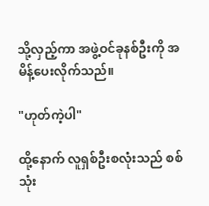သို့လှည့်ကာ အဖွဲ့ဝင်ခုနစ်ဦးကို အမိန့်ပေးလိုက်သည်။

"ဟုတ်ကဲ့ပါ"

ထို့နောက် လူရှစ်ဦးစလုံးသည် စစ်သုံး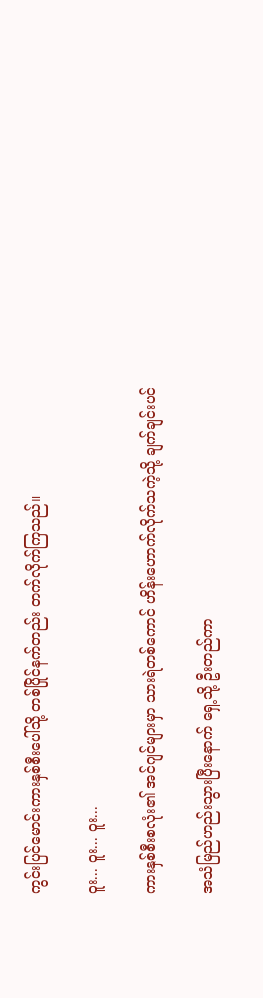ကွင်းပြင်မောင်းကားနှစ်စီးပေါ်သို့ တစ်ပြိုင်နက်တည်း တက်လိုက်ကြသည်။

ဝူး... ဝူး... ဝူး...

ကားနှစ်စီးစလုံး၏ အင်ဂျင်များမှာ သားရဲတစ်ကောင် ဟိန်းဟောက်လိုက်သကဲ့သို့ ချက်ချင်းပင်

အသံမြည်ဟည်းသွားပြီးနောက် ရှေ့သို့ ဦးတည်ကာ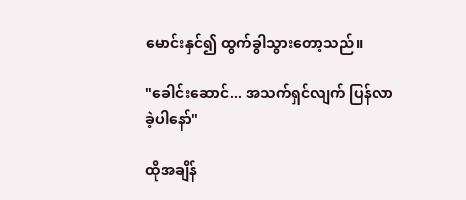မောင်းနှင်၍ ထွက်ခွါသွားတော့သည်။

"ခေါင်းဆောင်... အသက်ရှင်လျက် ပြန်လာခဲ့ပါနော်"

ထိုအချိန်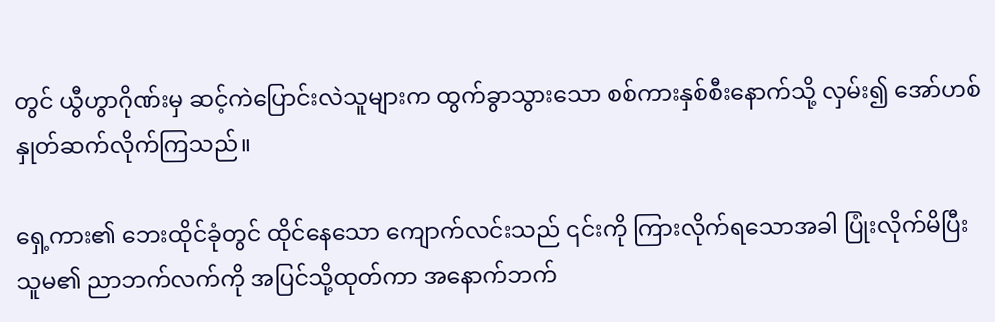တွင် ယွီဟွာဂိုဏ်းမှ ဆင့်ကဲပြောင်းလဲသူများက ထွက်ခွာသွားသော စစ်ကားနှစ်စီးနောက်သို့ လှမ်း၍ အော်ဟစ်နှုတ်ဆက်လိုက်ကြသည်။

ရှေ့ကား၏ ဘေးထိုင်ခုံတွင် ထိုင်နေသော ကျောက်လင်းသည် ၎င်းကို ကြားလိုက်ရသောအခါ ပြုံးလိုက်မိပြီး သူမ၏ ညာဘက်လက်ကို အပြင်သို့ထုတ်ကာ အနောက်ဘက်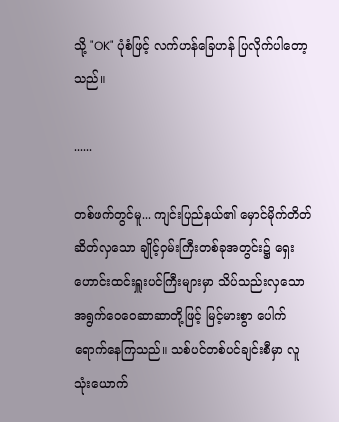သို့ "OK" ပုံစံဖြင့် လက်ဟန်ခြေဟန် ပြလိုက်ပါတော့သည်။

......

တစ်ဖက်တွင်မူ... ကျင်းပြည်နယ်၏ မှောင်မိုက်တိတ်ဆိတ်လှသော ချိုင့်ဝှမ်းကြီးတစ်ခုအတွင်း၌ ရှေးဟောင်းထင်းရှူးပင်ကြီးများမှာ သိပ်သည်းလှသော အရွက်ဝေဝေဆာဆာတို့ဖြင့် မြင့်မားစွာ ပေါက်ရောက်နေကြသည်။ သစ်ပင်တစ်ပင်ချင်းစီမှာ လူသုံးယောက်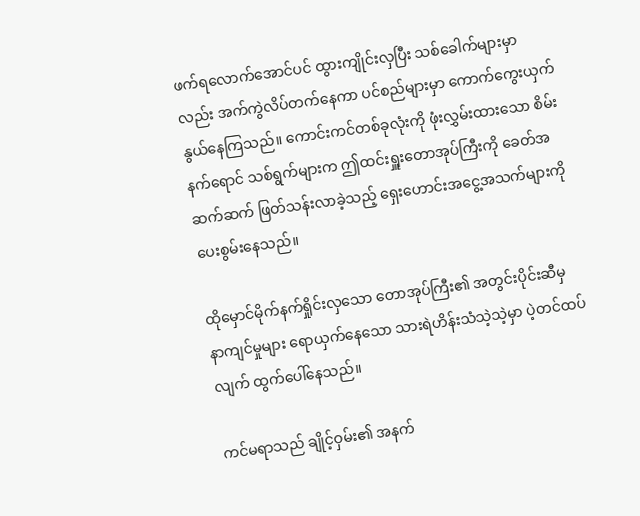ဖက်ရလောက်အောင်ပင် ထွားကျိုင်းလှပြီး သစ်ခေါက်များမှာလည်း အက်ကွဲလိပ်တက်နေကာ ပင်စည်များမှာ ကောက်ကွေးယှက်နွယ်နေကြသည်။ ကောင်းကင်တစ်ခုလုံးကို ဖုံးလွှမ်းထားသော စိမ်းနက်ရောင် သစ်ရွက်များက ဤထင်းရှူးတောအုပ်ကြီးကို ခေတ်အဆက်ဆက် ဖြတ်သန်းလာခဲ့သည့် ရှေးဟောင်းအငွေ့အသက်များကို ပေးစွမ်းနေသည်။

ထိုမှောင်မိုက်နက်ရှိုင်းလှသော တောအုပ်ကြီး၏ အတွင်းပိုင်းဆီမှ နာကျင်မှုများ ရောယှက်နေသော သားရဲဟိန်းသံသဲ့သဲ့မှာ ပဲ့တင်ထပ်လျက် ထွက်ပေါ်နေသည်။

ကင်မရာသည် ချိုင့်ဝှမ်း၏ အနက်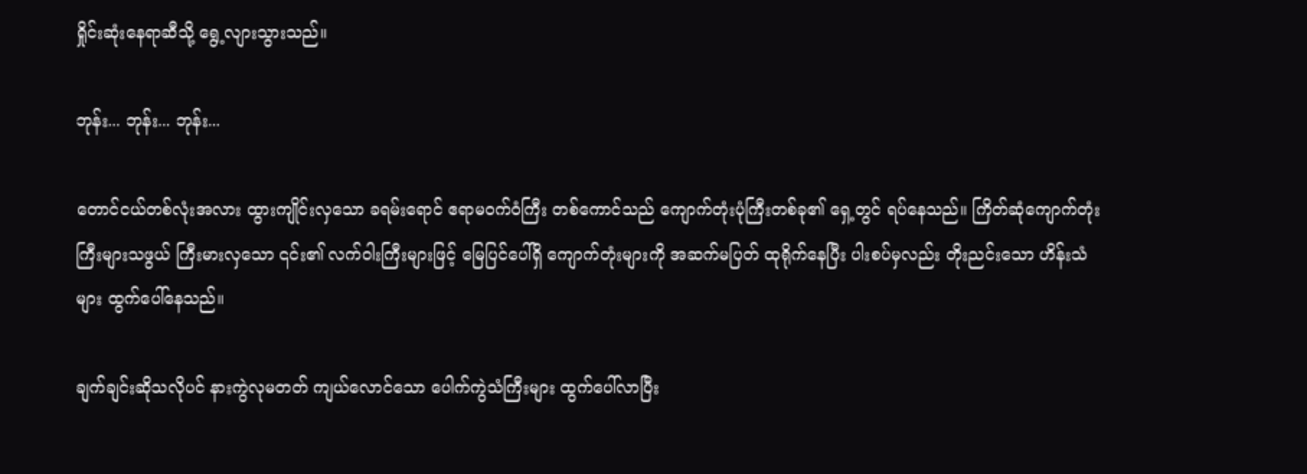ရှိုင်းဆုံးနေရာဆီသို့ ရွေ့လျားသွားသည်။

ဘုန်း... ဘုန်း... ဘုန်း...

တောင်ငယ်တစ်လုံးအလား ထွားကျိုင်းလှသော ခရမ်းရောင် ဧရာမဝက်ဝံကြီး တစ်ကောင်သည် ကျောက်တုံးပုံကြီးတစ်ခု၏ ရှေ့တွင် ရပ်နေသည်။ ကြိတ်ဆုံကျောက်တုံးကြီးများသဖွယ် ကြီးမားလှသော ၎င်း၏ လက်ဝါးကြီးများဖြင့် မြေပြင်ပေါ်ရှိ ကျောက်တုံးများကို အဆက်မပြတ် ထုရိုက်နေပြီး ပါးစပ်မှလည်း တိုးညင်းသော ဟိန်းသံများ ထွက်ပေါ်နေသည်။

ချက်ချင်းဆိုသလိုပင် နားကွဲလုမတတ် ကျယ်လောင်သော ပေါက်ကွဲသံကြီးများ ထွက်ပေါ်လာပြီး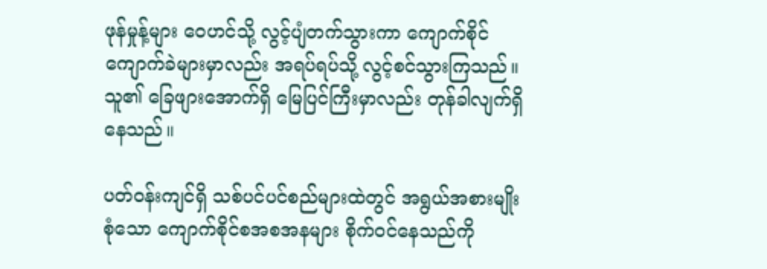ဖုန်မှုန့်များ ဝေဟင်သို့ လွင့်ပျံတက်သွားကာ ကျောက်စိုင်ကျောက်ခဲများမှာလည်း အရပ်ရပ်သို့ လွင့်စင်သွားကြသည်။ သူ၏ ခြေဖျားအောက်ရှိ မြေပြင်ကြီးမှာလည်း တုန်ခါလျက်ရှိနေသည်။

ပတ်ဝန်းကျင်ရှိ သစ်ပင်ပင်စည်များထဲတွင် အရွယ်အစားမျိုးစုံသော ကျောက်စိုင်စအစအနများ စိုက်ဝင်နေသည်ကို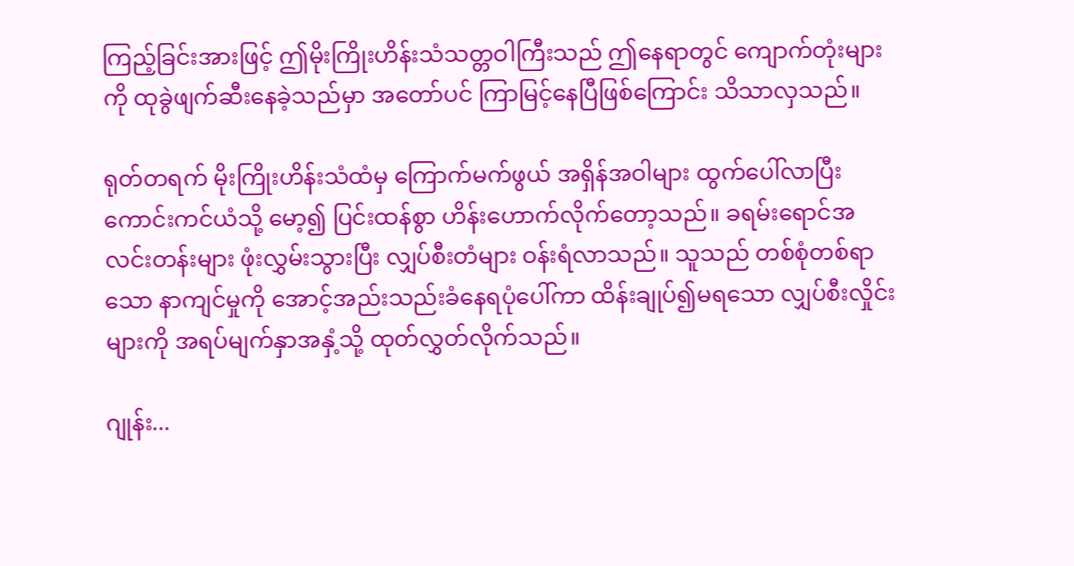ကြည့်ခြင်းအားဖြင့် ဤမိုးကြိုးဟိန်းသံသတ္တဝါကြီးသည် ဤနေရာတွင် ကျောက်တုံးများကို ထုခွဲဖျက်ဆီးနေခဲ့သည်မှာ အတော်ပင် ကြာမြင့်နေပြီဖြစ်ကြောင်း သိသာလှသည်။

ရုတ်တရက် မိုးကြိုးဟိန်းသံထံမှ ကြောက်မက်ဖွယ် အရှိန်အဝါများ ထွက်ပေါ်လာပြီး ကောင်းကင်ယံသို့ မော့၍ ပြင်းထန်စွာ ဟိန်းဟောက်လိုက်တော့သည်။ ခရမ်းရောင်အလင်းတန်းများ ဖုံးလွှမ်းသွားပြီး လျှပ်စီးတံများ ဝန်းရံလာသည်။ သူသည် တစ်စုံတစ်ရာသော နာကျင်မှုကို အောင့်အည်းသည်းခံနေရပုံပေါ်ကာ ထိန်းချုပ်၍မရသော လျှပ်စီးလှိုင်းများကို အရပ်မျက်နှာအနှံ့သို့ ထုတ်လွှတ်လိုက်သည်။

ဂျုန်း...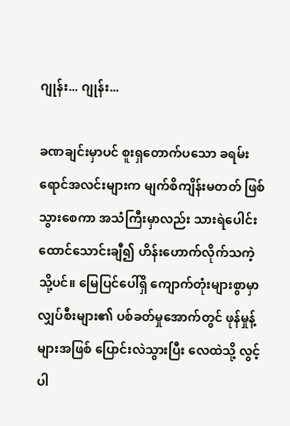ဂျုန်း... ဂျုန်း...

ခဏချင်းမှာပင် စူးရှတောက်ပသော ခရမ်းရောင်အလင်းများက မျက်စိကျိန်းမတတ် ဖြစ်သွားစေကာ အသံကြီးမှာလည်း သားရဲပေါင်း ထောင်သောင်းချီ၍ ဟိန်းဟောက်လိုက်သကဲ့သို့ပင်။ မြေပြင်ပေါ်ရှိ ကျောက်တုံးများစွာမှာ လျှပ်စီးများ၏ ပစ်ခတ်မှုအောက်တွင် ဖုန်မှုန့်များအဖြစ် ပြောင်းလဲသွားပြီး လေထဲသို့ လွင့်ပါ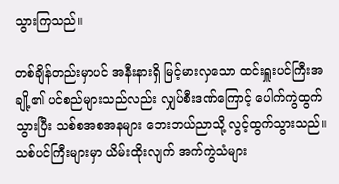သွားကြသည်။

တစ်ချိန်တည်းမှာပင် အနီးနားရှိ မြင့်မားလှသော ထင်းရှူးပင်ကြီးအချို့၏ ပင်စည်များသည်လည်း လျှပ်စီးဒဏ်ကြောင့် ပေါက်ကွဲထွက်သွားပြီး သစ်စအစအနများ ဘေးဘယ်ညာသို့ လွင့်ထွက်သွားသည်။ သစ်ပင်ကြီးများမှာ ယိမ်းထိုးလျက် အက်ကွဲသံများ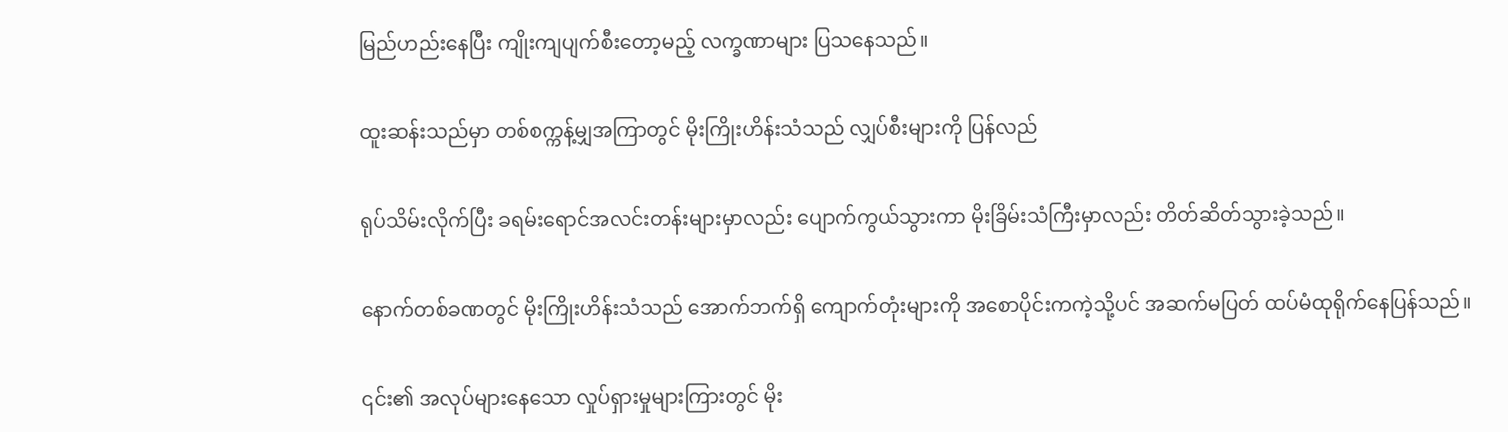မြည်ဟည်းနေပြီး ကျိုးကျပျက်စီးတော့မည့် လက္ခဏာများ ပြသနေသည်။

ထူးဆန်းသည်မှာ တစ်စက္ကန့်မျှအကြာတွင် မိုးကြိုးဟိန်းသံသည် လျှပ်စီးများကို ပြန်လည်

ရုပ်သိမ်းလိုက်ပြီး ခရမ်းရောင်အလင်းတန်းများမှာလည်း ပျောက်ကွယ်သွားကာ မိုးခြိမ်းသံကြီးမှာလည်း တိတ်ဆိတ်သွားခဲ့သည်။

နောက်တစ်ခဏတွင် မိုးကြိုးဟိန်းသံသည် အောက်ဘက်ရှိ ကျောက်တုံးများကို အစောပိုင်းကကဲ့သို့ပင် အဆက်မပြတ် ထပ်မံထုရိုက်နေပြန်သည်။

၎င်း၏ အလုပ်များနေသော လှုပ်ရှားမှုများကြားတွင် မိုး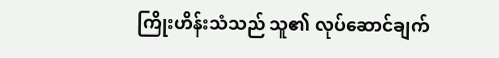ကြိုးဟိန်းသံသည် သူ၏ လုပ်ဆောင်ချက်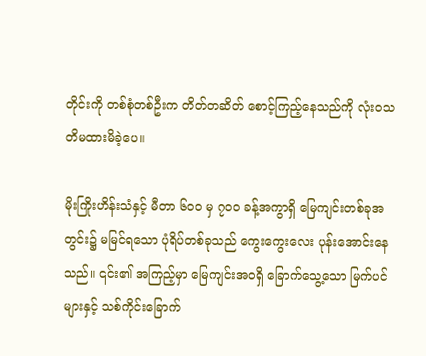တိုင်းကို တစ်စုံတစ်ဦးက တိတ်တဆိတ် စောင့်ကြည့်နေသည်ကို လုံးဝသတိမထားမိခဲ့ပေ။

မိုးကြိုးဟိန်းသံနှင့် မီတာ ၆၀၀ မှ ၇၀၀ ခန့်အကွာရှိ မြေကျင်းတစ်ခုအတွင်း၌ မမြင်ရသော ပုံရိပ်တစ်ခုသည် ကွေးကွေးလေး ပုန်းအောင်းနေသည်။ ၎င်း၏ အကြည့်မှာ မြေကျင်းအဝရှိ ခြောက်သွေ့သော မြက်ပင်များနှင့် သစ်ကိုင်းခြောက်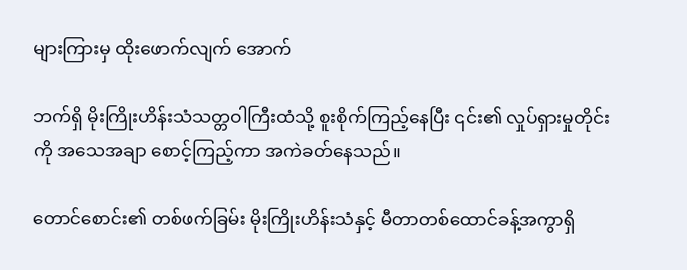များကြားမှ ထိုးဖောက်လျက် အောက်

ဘက်ရှိ မိုးကြိုးဟိန်းသံသတ္တဝါကြီးထံသို့ စူးစိုက်ကြည့်နေပြီး ၎င်း၏ လှုပ်ရှားမှုတိုင်းကို အသေအချာ စောင့်ကြည့်ကာ အကဲခတ်နေသည်။

တောင်စောင်း၏ တစ်ဖက်ခြမ်း မိုးကြိုးဟိန်းသံနှင့် မီတာတစ်ထောင်ခန့်အကွာရှိ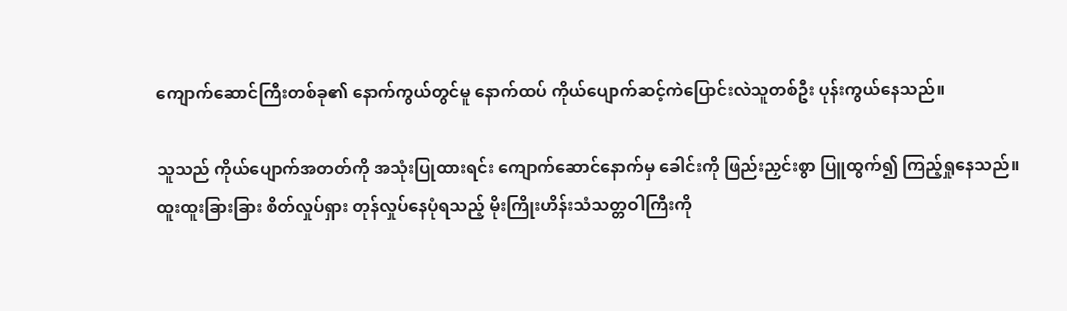ကျောက်ဆောင်ကြီးတစ်ခု၏ နောက်ကွယ်တွင်မူ နောက်ထပ် ကိုယ်ပျောက်ဆင့်ကဲပြောင်းလဲသူတစ်ဦး ပုန်းကွယ်နေသည်။

သူသည် ကိုယ်ပျောက်အတတ်ကို အသုံးပြုထားရင်း ကျောက်ဆောင်နောက်မှ ခေါင်းကို ဖြည်းညှင်းစွာ ပြူထွက်၍ ကြည့်ရှုနေသည်။ ထူးထူးခြားခြား စိတ်လှုပ်ရှား တုန်လှုပ်နေပုံရသည့် မိုးကြိုးဟိန်းသံသတ္တဝါကြီးကို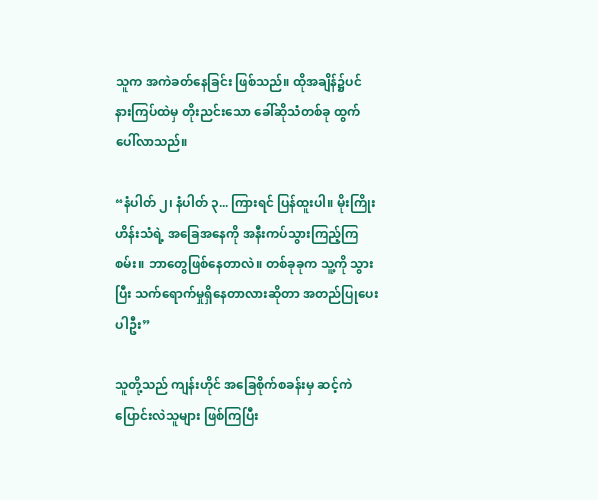သူက အကဲခတ်နေခြင်း ဖြစ်သည်။ ထိုအချိန်၌ပင် နားကြပ်ထဲမှ တိုးညင်းသော ခေါ်ဆိုသံတစ်ခု ထွက်ပေါ်လာသည်။

“နံပါတ် ၂၊ နံပါတ် ၃... ကြားရင် ပြန်ထူးပါ။ မိုးကြိုးဟိန်းသံရဲ့ အခြေအနေကို အနီးကပ်သွားကြည့်ကြစမ်း။ ဘာတွေဖြစ်နေတာလဲ။ တစ်ခုခုက သူ့ကို သွားပြီး သက်ရောက်မှုရှိနေတာလားဆိုတာ အတည်ပြုပေးပါဦး”

သူတို့သည် ကျန်းဟိုင် အခြေစိုက်စခန်းမှ ဆင့်ကဲပြောင်းလဲသူများ ဖြစ်ကြပြီး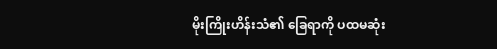မိုးကြိုးဟိန်းသံ၏ ခြေရာကို ပထမဆုံး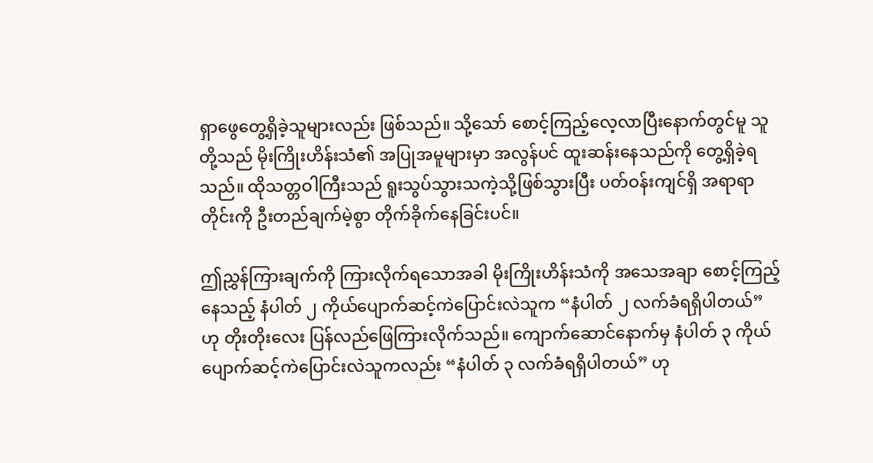ရှာဖွေတွေ့ရှိခဲ့သူများလည်း ဖြစ်သည်။ သို့သော် စောင့်ကြည့်လေ့လာပြီးနောက်တွင်မူ သူတို့သည် မိုးကြိုးဟိန်းသံ၏ အပြုအမူများမှာ အလွန်ပင် ထူးဆန်းနေသည်ကို တွေ့ရှိခဲ့ရသည်။ ထိုသတ္တဝါကြီးသည် ရူးသွပ်သွားသကဲ့သို့ဖြစ်သွားပြီး ပတ်ဝန်းကျင်ရှိ အရာရာတိုင်းကို ဦးတည်ချက်မဲ့စွာ တိုက်ခိုက်နေခြင်းပင်။

ဤညွှန်ကြားချက်ကို ကြားလိုက်ရသောအခါ မိုးကြိုးဟိန်းသံကို အသေအချာ စောင့်ကြည့်နေသည့် နံပါတ် ၂ ကိုယ်ပျောက်ဆင့်ကဲပြောင်းလဲသူက “နံပါတ် ၂ လက်ခံရရှိပါတယ်” ဟု တိုးတိုးလေး ပြန်လည်ဖြေကြားလိုက်သည်။ ကျောက်ဆောင်နောက်မှ နံပါတ် ၃ ကိုယ်ပျောက်ဆင့်ကဲပြောင်းလဲသူကလည်း “နံပါတ် ၃ လက်ခံရရှိပါတယ်” ဟု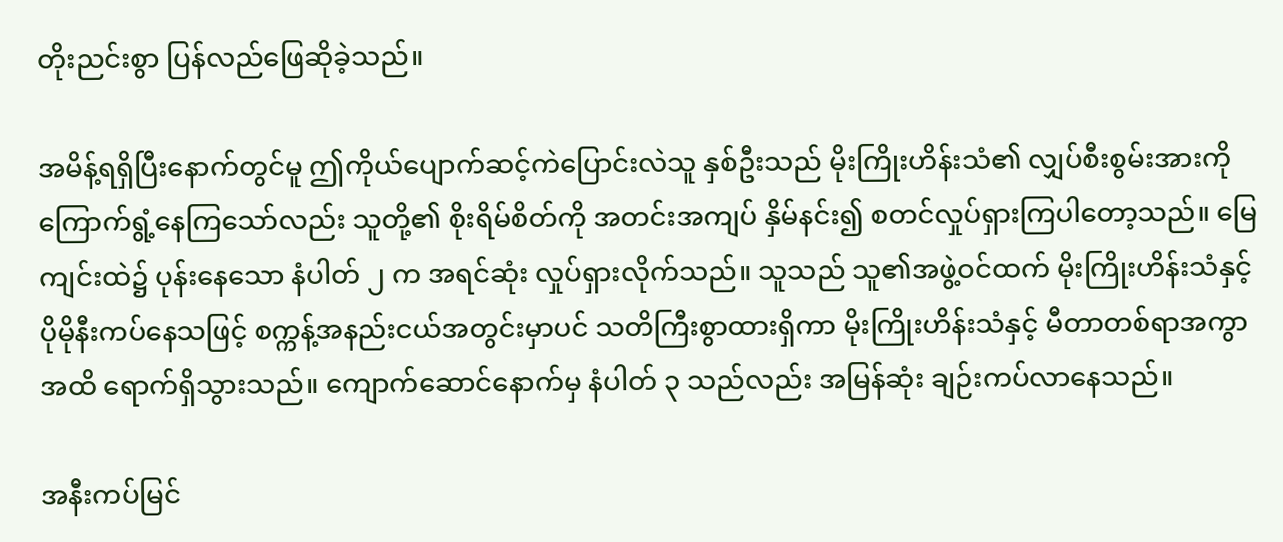တိုးညင်းစွာ ပြန်လည်ဖြေဆိုခဲ့သည်။

အမိန့်ရရှိပြီးနောက်တွင်မူ ဤကိုယ်ပျောက်ဆင့်ကဲပြောင်းလဲသူ နှစ်ဦးသည် မိုးကြိုးဟိန်းသံ၏ လျှပ်စီးစွမ်းအားကို ကြောက်ရွံ့နေကြသော်လည်း သူတို့၏ စိုးရိမ်စိတ်ကို အတင်းအကျပ် နှိမ်နင်း၍ စတင်လှုပ်ရှားကြပါတော့သည်။ မြေကျင်းထဲ၌ ပုန်းနေသော နံပါတ် ၂ က အရင်ဆုံး လှုပ်ရှားလိုက်သည်။ သူသည် သူ၏အဖွဲ့ဝင်ထက် မိုးကြိုးဟိန်းသံနှင့် ပိုမိုနီးကပ်နေသဖြင့် စက္ကန့်အနည်းငယ်အတွင်းမှာပင် သတိကြီးစွာထားရှိကာ မိုးကြိုးဟိန်းသံနှင့် မီတာတစ်ရာအကွာအထိ ရောက်ရှိသွားသည်။ ကျောက်ဆောင်နောက်မှ နံပါတ် ၃ သည်လည်း အမြန်ဆုံး ချဉ်းကပ်လာနေသည်။

အနီးကပ်မြင်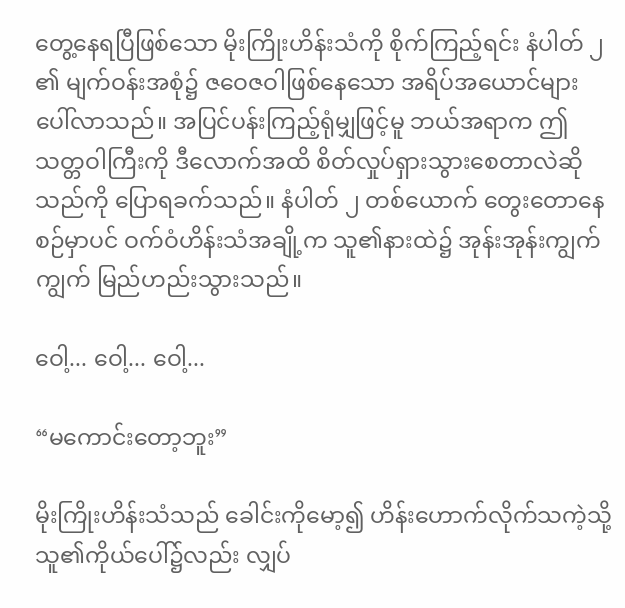တွေ့နေရပြီဖြစ်သော မိုးကြိုးဟိန်းသံကို စိုက်ကြည့်ရင်း နံပါတ် ၂ ၏ မျက်ဝန်းအစုံ၌ ဇဝေဇဝါဖြစ်နေသော အရိပ်အယောင်များ ပေါ်လာသည်။ အပြင်ပန်းကြည့်ရုံမျှဖြင့်မူ ဘယ်အရာက ဤသတ္တဝါကြီးကို ဒီလောက်အထိ စိတ်လှုပ်ရှားသွားစေတာလဲဆိုသည်ကို ပြောရခက်သည်။ နံပါတ် ၂ တစ်ယောက် တွေးတောနေစဉ်မှာပင် ဝက်ဝံဟိန်းသံအချို့က သူ၏နားထဲ၌ အုန်းအုန်းကျွက်ကျွက် မြည်ဟည်းသွားသည်။

ဝေါ့... ဝေါ့... ဝေါ့...

“မကောင်းတော့ဘူး”

မိုးကြိုးဟိန်းသံသည် ခေါင်းကိုမော့၍ ဟိန်းဟောက်လိုက်သကဲ့သို့ သူ၏ကိုယ်ပေါ်၌လည်း လျှပ်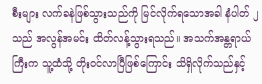စီးများ လက်ခနဲဖြစ်သွားသည်ကို မြင်လိုက်ရသောအခါ နံပါတ် ၂ သည် အလွန်အမင်း ထိတ်လန့်သွားရသည်။ အသက်အန္တရာယ်ကြီးက သူ့ထံသို့ တိုးဝင်လာပြီဖြစ်ကြောင်း သိရှိလိုက်သည်နှင့်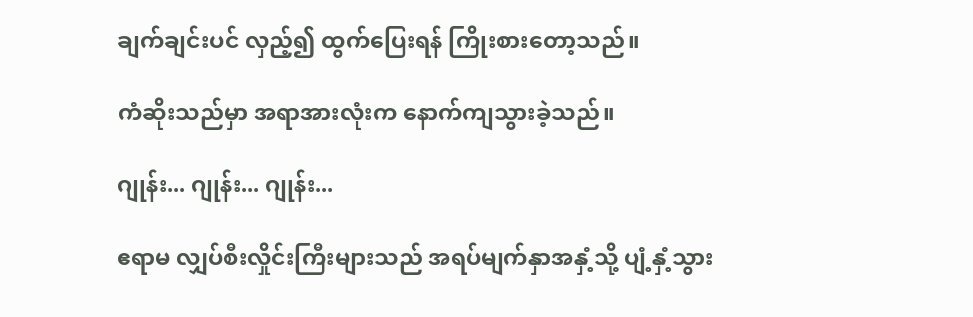ချက်ချင်းပင် လှည့်၍ ထွက်ပြေးရန် ကြိုးစားတော့သည်။

ကံဆိုးသည်မှာ အရာအားလုံးက နောက်ကျသွားခဲ့သည်။

ဂျုန်း... ဂျုန်း... ဂျုန်း...

ဧရာမ လျှပ်စီးလှိုင်းကြီးများသည် အရပ်မျက်နှာအနှံ့သို့ ပျံ့နှံ့သွား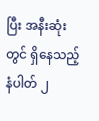ပြီး အနီးဆုံးတွင် ရှိနေသည့် နံပါတ် ၂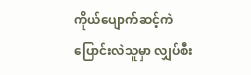ကိုယ်ပျောက်ဆင့်ကဲပြောင်းလဲသူမှာ လျှပ်စီး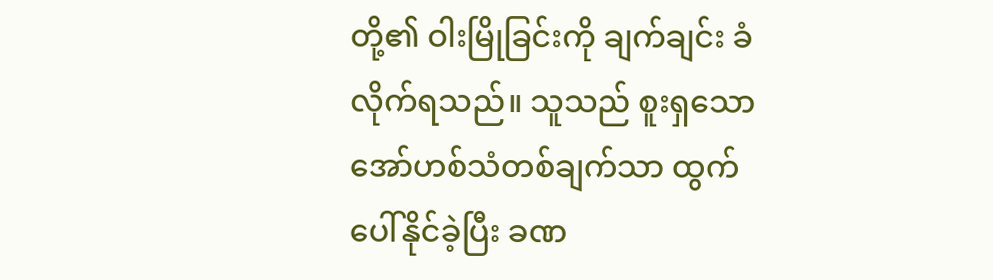တို့၏ ဝါးမြိုခြင်းကို ချက်ချင်း ခံလိုက်ရသည်။ သူသည် စူးရှသော အော်ဟစ်သံတစ်ချက်သာ ထွက်ပေါ်နိုင်ခဲ့ပြီး ခဏ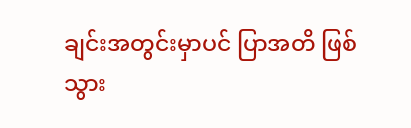ချင်းအတွင်းမှာပင် ပြာအတိ ဖြစ်သွား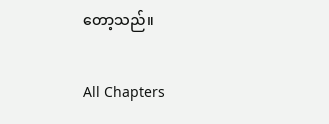တော့သည်။

All Chapters